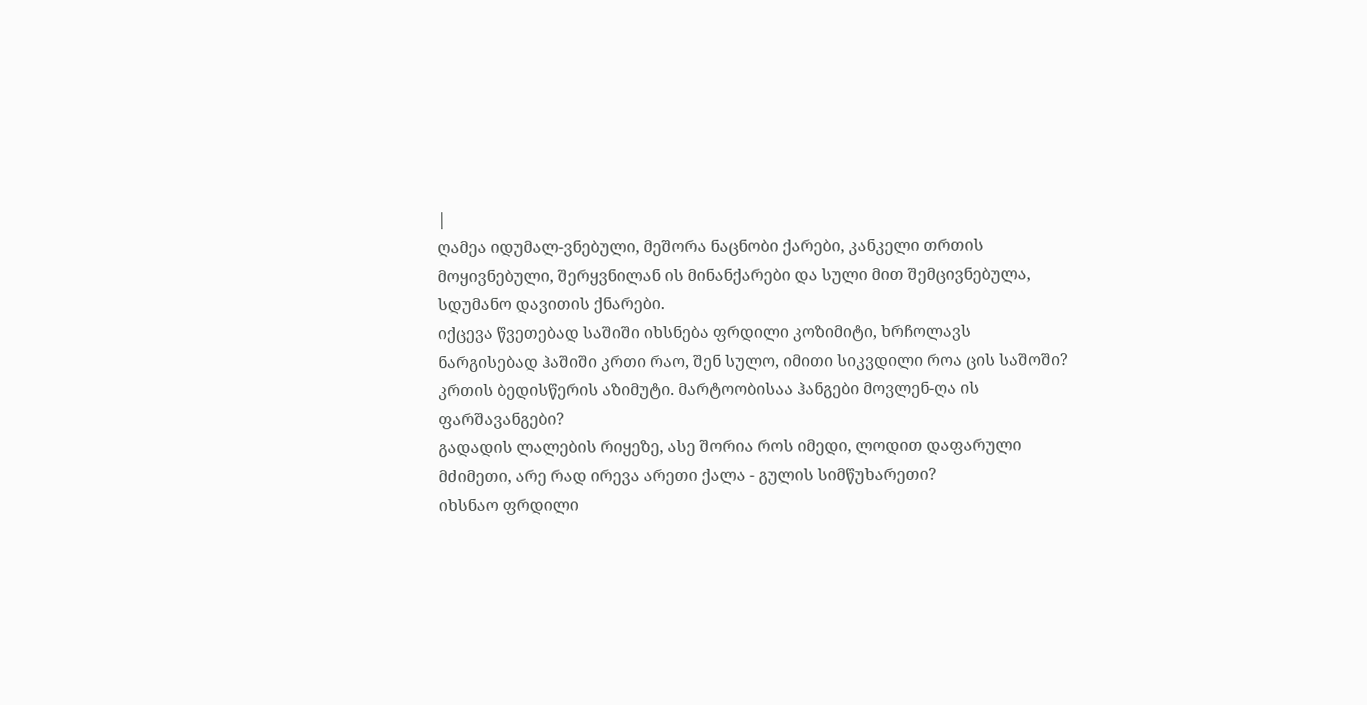|
ღამეა იდუმალ-ვნებული, მეშორა ნაცნობი ქარები, კანკელი თრთის მოყივნებული, შერყვნილან ის მინანქარები და სული მით შემცივნებულა, სდუმანო დავითის ქნარები.
იქცევა წვეთებად საშიში იხსნება ფრდილი კოზიმიტი, ხრჩოლავს ნარგისებად ჰაშიში კრთი რაო, შენ სულო, იმითი სიკვდილი როა ცის საშოში?
კრთის ბედისწერის აზიმუტი. მარტოობისაა ჰანგები მოვლენ-ღა ის ფარშავანგები?
გადადის ლალების რიყეზე, ასე შორია როს იმედი, ლოდით დაფარული მძიმეთი, არე რად ირევა არეთი ქალა - გულის სიმწუხარეთი?
იხსნაო ფრდილი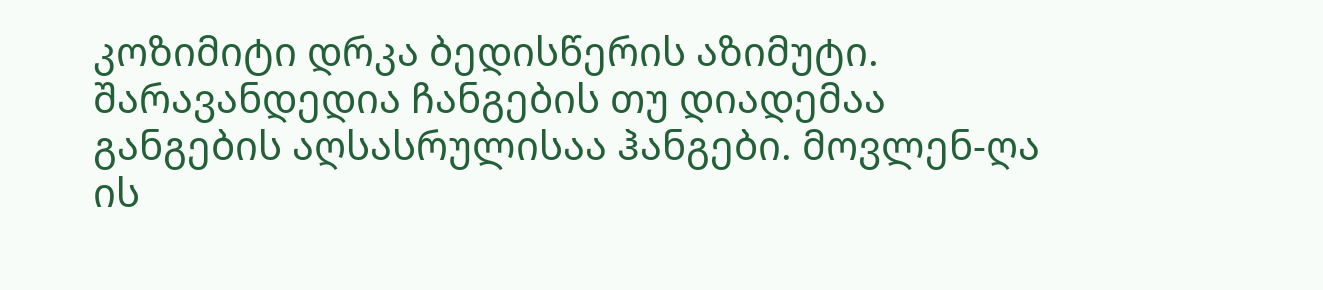კოზიმიტი დრკა ბედისწერის აზიმუტი. შარავანდედია ჩანგების თუ დიადემაა განგების აღსასრულისაა ჰანგები. მოვლენ-ღა ის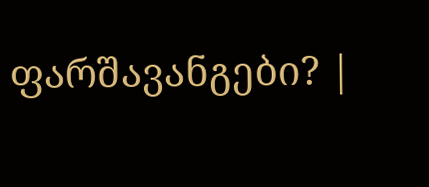ფარშავანგები? |